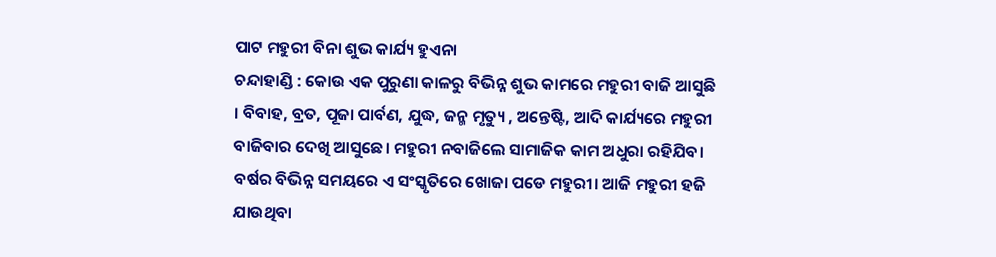ପାଟ ମହୁରୀ ବିନା ଶୁଭ କାର୍ଯ୍ୟ ହୁଏନା
ଚନ୍ଦାହାଣ୍ଡି : କୋଉ ଏକ ପୁରୁଣା କାଳରୁ ବିଭିନ୍ନ ଶୁଭ କାମରେ ମହୁରୀ ବାଜି ଆସୁଛି । ବିବାହ, ବ୍ରତ, ପୂଜା ପାର୍ବଣ, ଯୁଦ୍ଧ, ଜନ୍ମ ମୃତ୍ୟୁ , ଅନ୍ତେଷ୍ଟି, ଆଦି କାର୍ଯ୍ୟରେ ମହୁରୀ ବାଜିବାର ଦେଖି ଆସୁଛେ। ମହୁରୀ ନବାଜିଲେ ସାମାଜିକ କାମ ଅଧୁରା ରହିଯିବ। ବର୍ଷର ବିଭିନ୍ନ ସମୟରେ ଏ ସଂସ୍କୃତିରେ ଖୋଜା ପଡେ ମହୁରୀ। ଆଜି ମହୁରୀ ହଜି ଯାଉଥିବା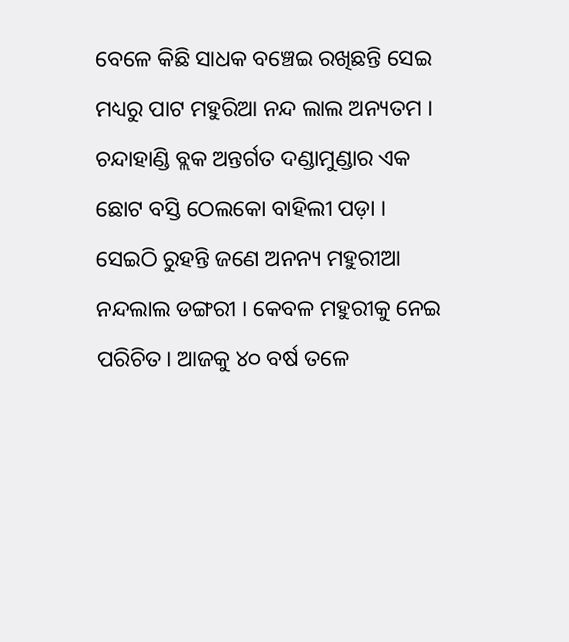ବେଳେ କିଛି ସାଧକ ବଞ୍ଚେଇ ରଖିଛନ୍ତି ସେଇ ମଧ୍ୟରୁ ପାଟ ମହୁରିଆ ନନ୍ଦ ଲାଲ ଅନ୍ୟତମ । ଚନ୍ଦାହାଣ୍ଡି ବ୍ଲକ ଅନ୍ତର୍ଗତ ଦଣ୍ଡାମୁଣ୍ଡାର ଏକ ଛୋଟ ବସ୍ତି ଠେଲକୋ ବାହିଲୀ ପଡ଼ା । ସେଇଠି ରୁହନ୍ତି ଜଣେ ଅନନ୍ୟ ମହୁରୀଆ ନନ୍ଦଲାଲ ଡଙ୍ଗରୀ । କେବଳ ମହୁରୀକୁ ନେଇ ପରିଚିତ। ଆଜକୁ ୪୦ ବର୍ଷ ତଳେ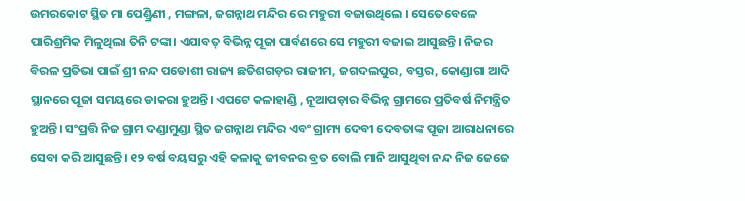ଉମରକୋଟ ସ୍ଥିତ ମା ପେଣ୍ଡ୍ରିଣୀ , ମଙ୍ଗଳା, ଜଗନ୍ନାଥ ମନ୍ଦିର ରେ ମହୁରୀ ବଜାଉଥିଲେ । ସେତେବେଳେ ପାରିଶ୍ରମିକ ମିଳୁଥିଲା ତିନି ଟଙ୍କା। ଏଯାବତ୍ ବିଭିନ୍ନ ପୂଜା ପାର୍ବଣରେ ସେ ମହୁରୀ ବଜାଇ ଆସୁଛନ୍ତି। ନିଜର ବିରଳ ପ୍ରତିଭା ପାଇଁ ଶ୍ରୀ ନନ୍ଦ ପଡୋଶୀ ରାଜ୍ୟ ଛତିଶଗଡ଼ର ରାଜୀମ, ଜଗଦଲପୁର, ବସ୍ତର, କୋଣ୍ଡାଗା ଆଦି ସ୍ଥାନରେ ପୂଜା ସମୟରେ ଡାକରା ହୁଅନ୍ତି। ଏପଟେ କଳାହାଣ୍ଡି , ନୂଆପଡ଼ାର ବିଭିନ୍ନ ଗ୍ରାମରେ ପ୍ରତିବର୍ଷ ନିମନ୍ତ୍ରିତ ହୁଅନ୍ତି। ସଂପ୍ରତ୍ତି ନିଜ ଗ୍ରାମ ଦଣ୍ଡାମୁଣ୍ଡା ସ୍ଥିତ ଜଗନ୍ନାଥ ମନ୍ଦିର ଏବଂ ଗ୍ରାମ୍ୟ ଦେବୀ ଦେବତାଙ୍କ ପୂଜା ଆରାଧନାରେ ସେବା କରି ଆସୁଛନ୍ତି। ୧୨ ବର୍ଷ ବୟସରୁ ଏହି କଳାକୁ ଜୀବନର ବ୍ରତ ବୋଲି ମାନି ଆସୁଥିବା ନନ୍ଦ ନିଜ ଜେଜେ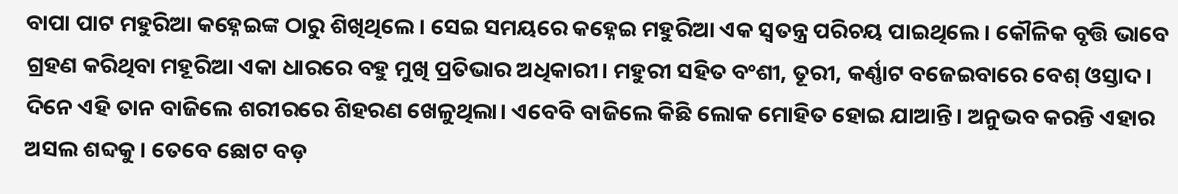ବାପା ପାଟ ମହୁରିଆ କହ୍ନେଇଙ୍କ ଠାରୁ ଶିଖିଥିଲେ । ସେଇ ସମୟରେ କହ୍ନେଇ ମହୁରିଆ ଏକ ସ୍ୱତନ୍ତ୍ର ପରିଚୟ ପାଇଥିଲେ। କୌଳିକ ବୃତ୍ତି ଭାବେ ଗ୍ରହଣ କରିଥିବା ମହୂରିଆ ଏକା ଧାରରେ ବହୁ ମୁଖି ପ୍ରତିଭାର ଅଧିକାରୀ। ମହୁରୀ ସହିତ ବଂଶୀ, ତୂରୀ, କର୍ଣ୍ଣାଟ ବଜେଇବାରେ ବେଶ୍ ଓସ୍ତାଦ। ଦିନେ ଏହି ତାନ ବାଜିଲେ ଶରୀରରେ ଶିହରଣ ଖେଳୁଥିଲା। ଏବେବି ବାଜିଲେ କିଛି ଲୋକ ମୋହିତ ହୋଇ ଯାଆନ୍ତି। ଅନୁଭବ କରନ୍ତି ଏହାର ଅସଲ ଶବ୍ଦକୁ। ତେବେ ଛୋଟ ବଡ଼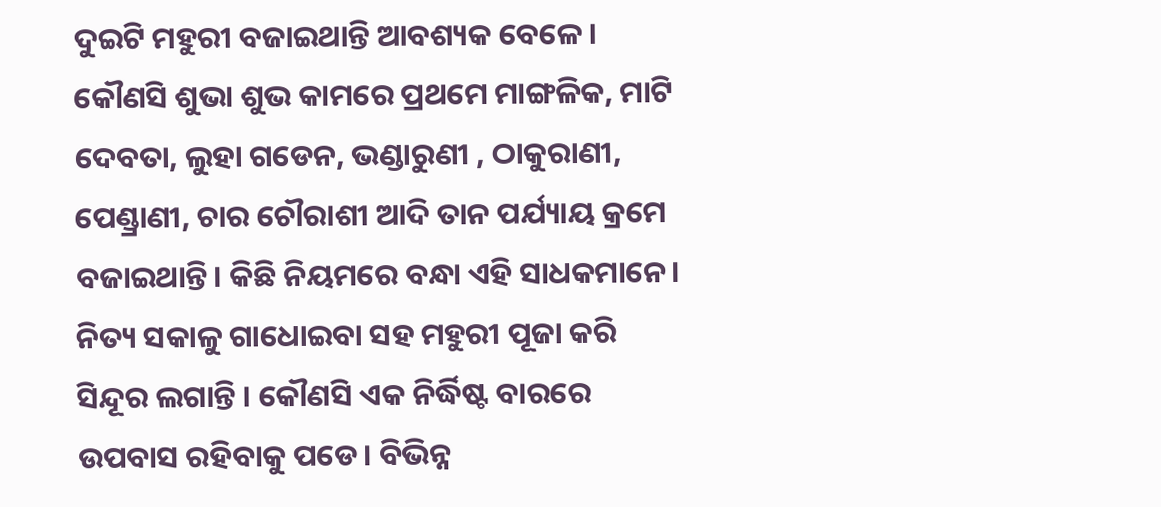ଦୁଇଟି ମହୁରୀ ବଜାଇଥାନ୍ତି ଆବଶ୍ୟକ ବେଳେ। କୌଣସି ଶୁଭା ଶୁଭ କାମରେ ପ୍ରଥମେ ମାଙ୍ଗଳିକ, ମାଟି ଦେବତା, ଲୁହା ଗଡେନ, ଭଣ୍ଡାରୁଣୀ , ଠାକୁରାଣୀ, ପେଣ୍ଡ୍ରାଣୀ, ଚାର ଚୌରାଶୀ ଆଦି ତାନ ପର୍ଯ୍ୟାୟ କ୍ରମେ ବଜାଇଥାନ୍ତି। କିଛି ନିୟମରେ ବନ୍ଧା ଏହି ସାଧକମାନେ। ନିତ୍ୟ ସକାଳୁ ଗାଧୋଇବା ସହ ମହୁରୀ ପୂଜା କରି ସିନ୍ଦୂର ଲଗାନ୍ତି । କୌଣସି ଏକ ନିର୍ଦ୍ଧିଷ୍ଟ ବାରରେ ଉପବାସ ରହିବାକୁ ପଡେ। ବିଭିନ୍ନ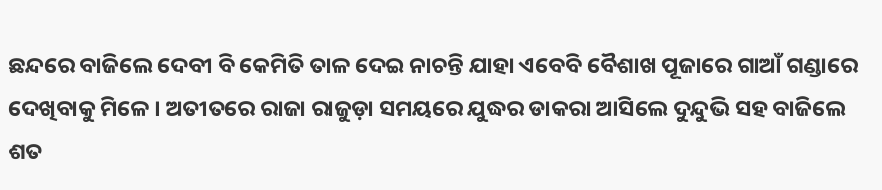ଛନ୍ଦରେ ବାଜିଲେ ଦେବୀ ବି କେମିତି ତାଳ ଦେଇ ନାଚନ୍ତି ଯାହା ଏବେବି ବୈଶାଖ ପୂଜାରେ ଗାଆଁ ଗଣ୍ଡାରେ ଦେଖିବାକୁ ମିଳେ । ଅତୀତରେ ରାଜା ରାଜୁଡ଼ା ସମୟରେ ଯୁଦ୍ଧର ଡାକରା ଆସିଲେ ଦୁନ୍ଦୁଭି ସହ ବାଜିଲେ ଶତ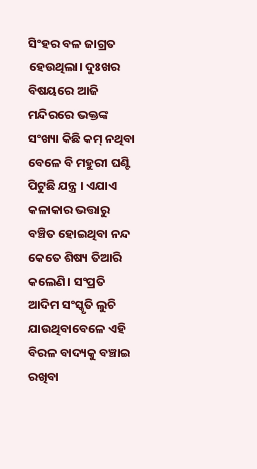ସିଂହର ବଳ ଜାଗ୍ରତ ହେଉଥିଲା। ଦୁଃଖର ବିଷୟରେ ଆଜି ମନ୍ଦିରରେ ଭକ୍ତଙ୍କ ସଂଖ୍ୟା କିଛି କମ୍ ନଥିବା ବେଳେ ବି ମହୁରୀ ଘଣ୍ଟି ପିଟୁଛି ଯନ୍ତ୍ର । ଏଯାଏ କଳାକାର ଭତ୍ତାରୁ ବଞ୍ଚିତ ହୋଇଥିବା ନନ୍ଦ କେତେ ଶିଷ୍ୟ ତିଆରି କଲେଣି। ସଂପ୍ରତି ଆଦିମ ସଂସ୍କୃତି ଲୁଚି ଯାଉଥିବାବେଳେ ଏହି ବିରଳ ବାଦ୍ୟକୁ ବଞ୍ଚାଇ ରଖିବା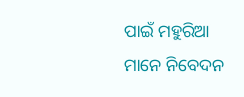ପାଇଁ ମହୁରିଆ ମାନେ ନିବେଦନ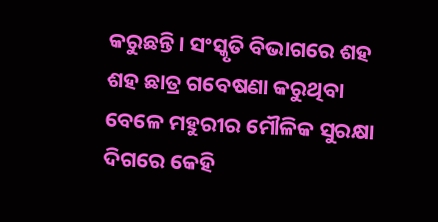କରୁଛନ୍ତି। ସଂସ୍କୃତି ବିଭାଗରେ ଶହ ଶହ ଛାତ୍ର ଗବେଷଣା କରୁଥିବା ବେଳେ ମହୁରୀର ମୌଳିକ ସୁରକ୍ଷା ଦିଗରେ କେହି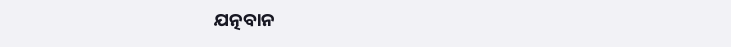ଯତ୍ନବାନ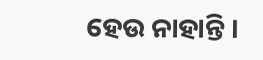ହେଉ ନାହାନ୍ତି ।